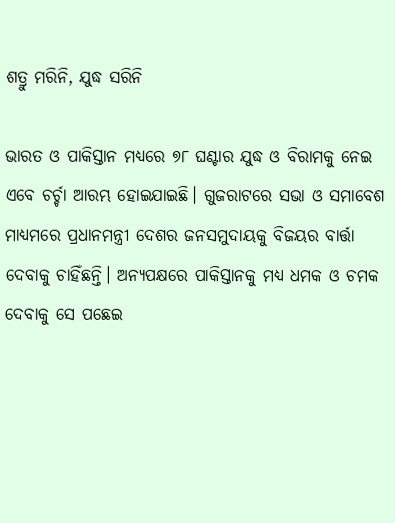ଶତ୍ରୁ ମରିନି, ଯୁଦ୍ଧ ସରିନି

ଭାରତ ଓ ପାକିସ୍ତାନ ମଧ୍ୟରେ ୭୮ ଘଣ୍ଟାର ଯୁଦ୍ଧ ଓ ବିରାମକୁ ନେଇ ଏବେ ଚର୍ଚ୍ଚା ଆରମ୍ଭ ହୋଇଯାଇଛି। ଗୁଜରାଟରେ ସଭା ଓ ସମାବେଶ ମାଧ୍ୟମରେ ପ୍ରଧାନମନ୍ତ୍ରୀ ଦେଶର ଜନସମୁଦାୟକୁ ବିଜୟର ବାର୍ତ୍ତା ଦେବାକୁ ଚାହିଁଛନ୍ତି। ଅନ୍ୟପକ୍ଷରେ ପାକିସ୍ତାନକୁ ମଧ୍ୟ ଧମକ ଓ ଚମକ ଦେବାକୁ ସେ ପଛେଇ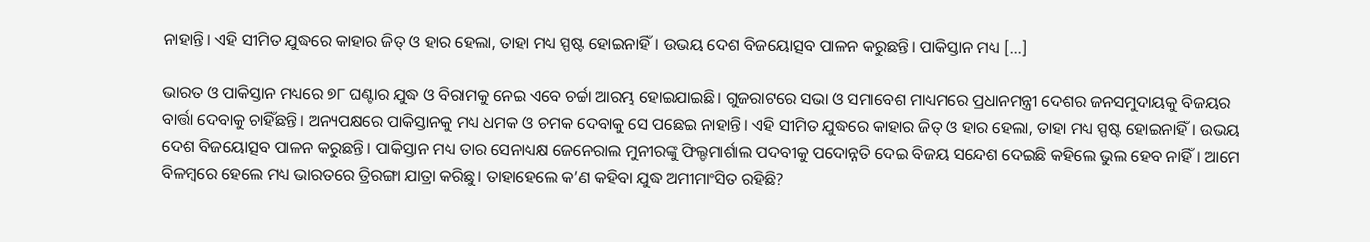ନାହାନ୍ତି। ଏହି ସୀମିତ ଯୁଦ୍ଧରେ କାହାର ଜିତ୍‌ ଓ ହାର ହେଲା, ତାହା ମଧ୍ୟ ସ୍ପଷ୍ଟ ହୋଇନାହିଁ। ଉଭୟ ଦେଶ ବିଜୟୋତ୍ସବ ପାଳନ କରୁଛନ୍ତି। ପାକିସ୍ତାନ ମଧ୍ୟ […]

ଭାରତ ଓ ପାକିସ୍ତାନ ମଧ୍ୟରେ ୭୮ ଘଣ୍ଟାର ଯୁଦ୍ଧ ଓ ବିରାମକୁ ନେଇ ଏବେ ଚର୍ଚ୍ଚା ଆରମ୍ଭ ହୋଇଯାଇଛି। ଗୁଜରାଟରେ ସଭା ଓ ସମାବେଶ ମାଧ୍ୟମରେ ପ୍ରଧାନମନ୍ତ୍ରୀ ଦେଶର ଜନସମୁଦାୟକୁ ବିଜୟର ବାର୍ତ୍ତା ଦେବାକୁ ଚାହିଁଛନ୍ତି। ଅନ୍ୟପକ୍ଷରେ ପାକିସ୍ତାନକୁ ମଧ୍ୟ ଧମକ ଓ ଚମକ ଦେବାକୁ ସେ ପଛେଇ ନାହାନ୍ତି। ଏହି ସୀମିତ ଯୁଦ୍ଧରେ କାହାର ଜିତ୍‌ ଓ ହାର ହେଲା, ତାହା ମଧ୍ୟ ସ୍ପଷ୍ଟ ହୋଇନାହିଁ। ଉଭୟ ଦେଶ ବିଜୟୋତ୍ସବ ପାଳନ କରୁଛନ୍ତି। ପାକିସ୍ତାନ ମଧ୍ୟ ତାର ସେନାଧ୍ୟକ୍ଷ ଜେନେରାଲ ମୁନୀରଙ୍କୁ ଫିଲ୍ଡମାର୍ଶାଲ ପଦବୀକୁ ପଦୋନ୍ନତି ଦେଇ ବିଜୟ ସନ୍ଦେଶ ଦେଇଛି କହିଲେ ଭୁଲ ହେବ ନାହିଁ। ଆମେ ବିଳମ୍ବରେ ହେଲେ ମଧ୍ୟ ଭାରତରେ ତ୍ରିରଙ୍ଗା ଯାତ୍ରା କରିଛୁ। ତାହାହେଲେ କ’ଣ କହିବା ଯୁଦ୍ଧ ଅମୀମାଂସିତ ରହିଛି?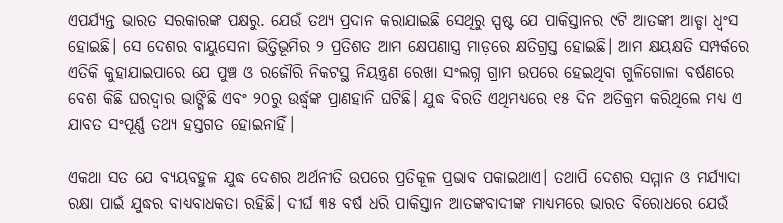ଏପର୍ଯ୍ୟନ୍ତ ଭାରତ ସରକାରଙ୍କ ପକ୍ଷରୁ. ଯେଉଁ ତଥ୍ୟ ପ୍ରଦାନ କରାଯାଇଛି ସେଥିରୁ ସ୍ପଷ୍ଟ ଯେ ପାକିସ୍ତାନର ୯ଟି ଆତଙ୍କୀ ଆଡ୍ଡା ଧ୍ବଂସ ହୋଇଛି। ସେ ଦେଶର ବାୟୁସେନା ଭିତ୍ତିଭୂମିର ୨ ପ୍ରତିଶତ ଆମ କ୍ଷେପଣାସ୍ତ୍ର ମାଡ଼ରେ କ୍ଷତିଗ୍ରସ୍ତ ହୋଇଛି। ଆମ କ୍ଷୟକ୍ଷତି ସମ୍ପର୍କରେ ଏତିକି କୁହାଯାଇପାରେ ଯେ ପୁଞ୍ଚ ଓ ରଜୌରି ନିକଟସ୍ଥ ନିୟନ୍ତ୍ରଣ ରେଖା ସଂଲଗ୍ନ ଗ୍ରାମ ଉପରେ ହେଇଥିବା ଗୁଳିଗୋଳା ବର୍ଷଣରେ ବେଶ କିଛି ଘରଦ୍ବାର ଭାଙ୍ଗିଛି ଏବଂ ୨୦ରୁ ଉର୍ଦ୍ଧ୍ବଙ୍କ ପ୍ରାଣହାନି ଘଟିଛି। ଯୁଦ୍ଧ ବିରତି ଏଥିମଧ୍ୟରେ ୧୫ ଦିନ ଅତିକ୍ରମ କରିଥିଲେ ମଧ୍ୟ ଏ ଯାବତ ସଂପୂର୍ଣ୍ଣ ତଥ୍ୟ ହସ୍ତଗତ ହୋଇନାହିଁ।

ଏକଥା ସତ ଯେ ବ୍ୟୟବହୁଳ ଯୁଦ୍ଧ ଦେଶର ଅର୍ଥନୀତି ଉପରେ ପ୍ରତିକୂଳ ପ୍ରଭାବ ପକାଇଥାଏ। ତଥାପି ଦେଶର ସମ୍ମାନ ଓ ମର୍ଯ୍ୟାଦା ରକ୍ଷା ପାଇଁ ଯୁଦ୍ଧର ବାଧ୍ୟବାଧକତା ରହିଛି। ଦୀର୍ଘ ୩୫ ବର୍ଷ ଧରି ପାକିସ୍ତାନ ଆତଙ୍କବାଦୀଙ୍କ ମାଧ୍ୟମରେ ଭାରତ ବିରୋଧରେ ଯେଉଁ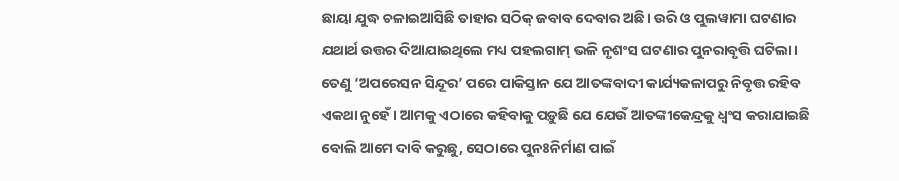ଛାୟା ଯୁଦ୍ଧ ଚଳାଇଆସିଛି ତାହାର ସଠିକ୍‌ ଜବାବ ଦେବାର ଅଛି। ଉରି ଓ ପୁଲୱାମା ଘଟଣାର ଯଥାର୍ଥ ଉତ୍ତର ଦିଆଯାଇଥିଲେ ମଧ୍ୟ ପହଲଗାମ୍‌ ଭଳି ନୃଶଂସ ଘଟଣାର ପୁନରାବୃତ୍ତି ଘଟିଲା। ତେଣୁ ‘ଅପରେସନ ସିନ୍ଦୂର’ ପରେ ପାକିସ୍ତାନ ଯେ ଆତଙ୍କବାଦୀ କାର୍ଯ୍ୟକଳାପରୁ ନିବୃତ୍ତ ରହିବ ଏକଥା ନୁହେଁ। ଆମକୁ ଏଠାରେ କହିବାକୁ ପଡ଼ୁଛି ଯେ ଯେଉଁ ଆତଙ୍କୀକେନ୍ଦ୍ରକୁ ଧ୍ବଂସ କରାଯାଇଛି ବୋଲି ଆମେ ଦାବି କରୁଛୁ, ସେଠାରେ ପୁନଃନିର୍ମାଣ ପାଇଁ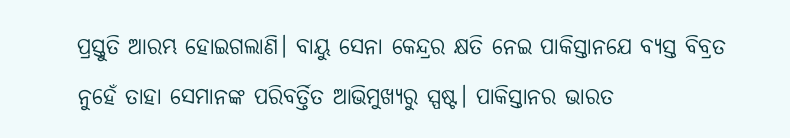ପ୍ରସ୍ତୁତି ଆରମ୍ଭ ହୋଇଗଲାଣି। ବାୟୁ ସେନା କେନ୍ଦ୍ରର କ୍ଷତି ନେଇ ପାକିସ୍ତାନଯେ ବ୍ୟସ୍ତ ବିବ୍ରତ ନୁହେଁ ତାହା ସେମାନଙ୍କ ପରିବର୍ତ୍ତିତ ଆଭିମୁଖ୍ୟରୁ ସ୍ପଷ୍ଟ। ପାକିସ୍ତାନର ଭାରତ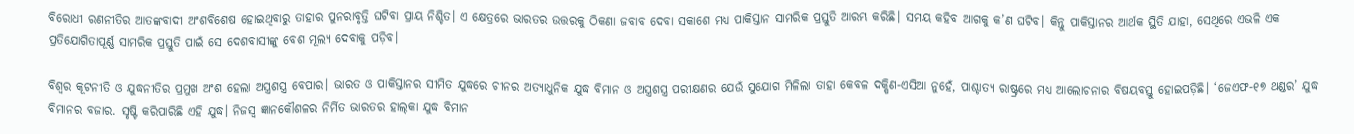ବିରୋଧୀ ରଣନୀତିର ଆତଙ୍କବାଦୀ ଅଂଶବିଶେଷ ହୋଇଥିବାରୁ ତାହାର ପୁନରାବୃତ୍ତି ଘଟିବା ପ୍ରାୟ ନିଶ୍ଚିତ। ଏ କ୍ଷେତ୍ରରେ ଭାରତର ଉତ୍ତରକୁ ଠିକଣା ଜବାବ ଦେବା ସକାଶେ ମଧ୍ୟ ପାକିସ୍ତାନ ସାମରିକ ପ୍ରସ୍ତୁତି ଆରମ୍ଭ କରିଛି। ସମୟ କହିବ ଆଗକୁ କ’ଣ ଘଟିବ। କିନ୍ତୁ ପାକିସ୍ତାନର ଆର୍ଥକ ସ୍ଥିତି ଯାହା, ସେଥିରେ ଏଭଳି ଏକ ପ୍ରତିଯୋଗିତାପୂର୍ଣ୍ଣ ସାମରିକ ପ୍ରସ୍ତୁତି ପାଇଁ ସେ ଦେଶବାସୀଙ୍କୁ ବେଶ ମୂଲ୍ୟ ଦେବାକୁ ପଡ଼ିବ।

ବିଶ୍ବର କୂଟନୀତି ଓ ଯୁଦ୍ଧନୀତିର ପ୍ରମୁଖ ଅଂଶ ହେଲା ଅସ୍ତ୍ରଶସ୍ତ୍ର ବେପାର। ଭାରତ ଓ ପାକିସ୍ତାନର ସୀମିତ ଯୁଦ୍ଧରେ ଚୀନର ଅତ୍ୟାଧୁନିକ ଯୁଦ୍ଧ ବିମାନ ଓ ଅସ୍ତ୍ରଶସ୍ତ୍ର ପରୀକ୍ଷଣର ଯେଉଁ ସୁଯୋଗ ମିଳିଲା ତାହା କେବଳ ଦକ୍ଷିଣ-ଏସିଆ ନୁହେଁ, ପାଶ୍ଚାତ୍ୟ ରାଷ୍ଟ୍ରରେ ମଧ୍ୟ ଆଲୋଚନାର ବିଷୟବସ୍ତୁ ହୋଇପଡ଼ିଛି। ‘ଜେଏଫ-୧୭ ଥଣ୍ଡର’ ଯୁଦ୍ଧ ବିମାନର ବଜାର. ସୃଷ୍ଟି କରିପାରିଛି ଏହି ଯୁଦ୍ଧ। ନିଜସ୍ବ ଜ୍ଞାନକୌଶଳର ନିର୍ମିତ ଭାରତର ହାଲ୍‌କା ଯୁଦ୍ଧ ବିମାନ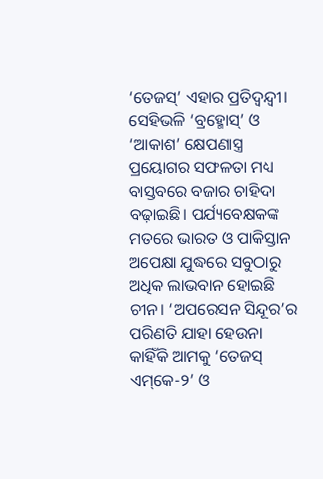‘ତେଜସ୍‌’ ଏହାର ପ୍ରତିଦ୍ବନ୍ଦ୍ବୀ। ସେହିଭଳି ‘ବ୍ରହ୍ମୋସ୍‌’ ଓ ‘ଆକାଶ’ କ୍ଷେପଣାସ୍ତ୍ର ପ୍ରୟୋଗର ସଫଳତା ମଧ୍ୟ ବାସ୍ତବରେ ବଜାର ଚାହିଦା ବଢ଼ାଇଛି। ପର୍ଯ୍ୟବେକ୍ଷକଙ୍କ ମତରେ ଭାରତ ଓ ପାକିସ୍ତାନ ଅପେକ୍ଷା ଯୁଦ୍ଧରେ ସବୁଠାରୁ ଅଧିକ ଲାଭବାନ ହୋଇଛି ଚୀନ। ‘ଅପରେସନ ସିନ୍ଦୂର’ର ପରିଣତି ଯାହା ହେଉନା କାହିଁକି ଆମକୁ ‘ତେଜସ୍‌ ଏମ୍‌କେ-୨’ ଓ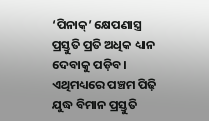‘ପିନାକ୍‌’ କ୍ଷେପଣାସ୍ତ୍ର ପ୍ରସ୍ତୁତି ପ୍ରତି ଅଧିକ ଧ୍ୟାନ ଦେବାକୁ ପଡ଼ିବ। ଏଥିମଧ୍ୟରେ ପଞ୍ଚମ ପିଢ଼ି ଯୁଦ୍ଧ ବିମାନ ପ୍ରସ୍ତୁତି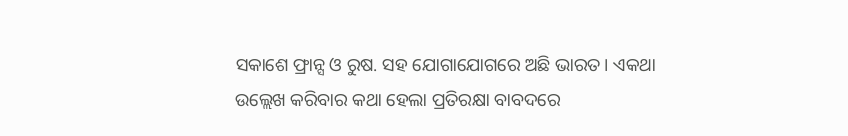ସକାଶେ ଫ୍ରାନ୍ସ ଓ ରୁଷ. ସହ ଯୋଗାଯୋଗରେ ଅଛି ଭାରତ। ଏକଥା ଉଲ୍ଲେଖ କରିବାର କଥା ହେଲା ପ୍ରତିରକ୍ଷା ବାବଦରେ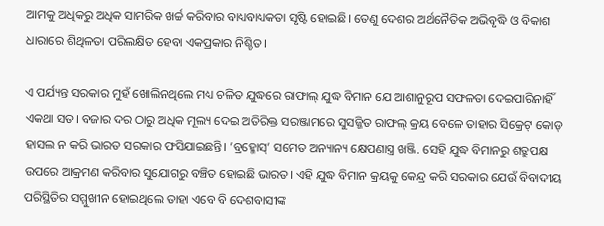ଆମକୁ ଅଧିକରୁ ଅଧିକ ସାମରିକ ଖର୍ଚ୍ଚ କରିବାର ବାଧ୍ୟବାଧ୍ୟକତା ସୃଷ୍ଟି ହୋଇଛି। ତେଣୁ ଦେଶର ଅର୍ଥନୈତିକ ଅଭିବୃଦ୍ଧି ଓ ବିକାଶ ଧାରାରେ ଶିଥିଳତା ପରିଲକ୍ଷିତ ହେବା ଏକପ୍ରକାର ନିଶ୍ଚିତ।

ଏ ପର୍ଯ୍ୟନ୍ତ ସରକାର ମୁହଁ ଖୋଲିନଥିଲେ ମଧ୍ୟ ଚଳିତ ଯୁଦ୍ଧରେ ରାଫାଲ୍‌ ଯୁଦ୍ଧ ବିମାନ ଯେ ଆଶାନୁରୂପ ସଫଳତା ଦେଇପାରିନାହିଁ ଏକଥା ସତ। ବଜାର ଦର ଠାରୁ ଅଧିକ ମୂଲ୍ୟ ଦେଇ ଅତିରିକ୍ତ ସରଞ୍ଜାମରେ ସୁସଜ୍ଜିତ ରାଫଲ୍‌ କ୍ରୟ ବେଳେ ତାହାର ସିକ୍ରେଟ୍‌ କୋଡ୍‌ ହାସଲ ନ କରି ଭାରତ ସରକାର ଫସିଯାଇଛନ୍ତି। ’ବ୍ରହ୍ମୋସ୍‌’ ସମେତ ଅନ୍ୟାନ୍ୟ କ୍ଷେପଣାସ୍ତ୍ର ଖଞ୍ଜି. ସେହି ଯୁଦ୍ଧ ବିମାନରୁ ଶତ୍ରୁପକ୍ଷ ଉପରେ ଆକ୍ରମଣ କରିବାର ସୁଯୋଗରୁ ବଞ୍ଚିତ ହୋଇଛି ଭାରତ। ଏହି ଯୁଦ୍ଧ ବିମାନ କ୍ରୟକୁ କେନ୍ଦ୍ର କରି ସରକାର ଯେଉଁ ବିବାଦୀୟ ପରିସ୍ଥିତିର ସମ୍ମୁଖୀନ ହୋଇଥିଲେ ତାହା ଏବେ ବି ଦେଶବାସୀଙ୍କ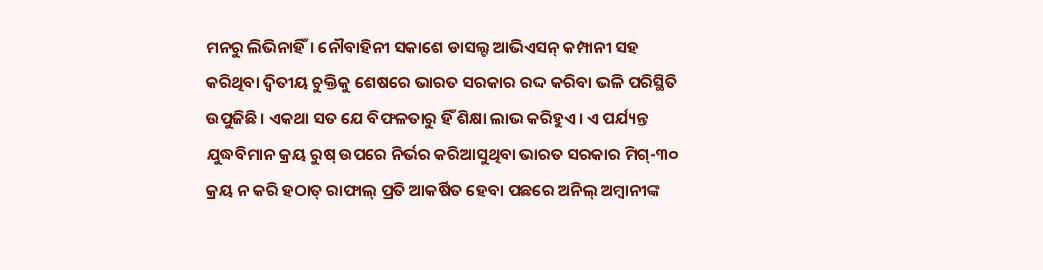ମନରୁ ଲିଭିନାହିଁ। ନୌବାହିନୀ ସକାଶେ ଡାସଲ୍ଟ ଆଭିଏସନ୍‌ କମ୍ପାନୀ ସହ କରିଥିବା ଦ୍ବିତୀୟ ଚୁକ୍ତିକୁ ଶେଷରେ ଭାରତ ସରକାର ରଦ୍ଦ କରିବା ଭଳି ପରିସ୍ଥିତି ଉପୁଜିଛି। ଏକଥା ସତ ଯେ ବିଫଳତାରୁ ହିଁ ଶିକ୍ଷା ଲାଭ କରିହୁଏ। ଏ ପର୍ଯ୍ୟନ୍ତ ଯୁଦ୍ଧବିମାନ କ୍ରୟ ରୁଷ୍‌ ଉପରେ ନିର୍ଭର କରିଆସୁଥିବା ଭାରତ ସରକାର ମିଗ୍‌-୩୦ କ୍ରୟ ନ କରି ହଠାତ୍‌ ରାଫାଲ୍‌ ପ୍ରତି ଆକର୍ଷିତ ହେବା ପଛରେ ଅନିଲ୍‌ ଅମ୍ବାନୀଙ୍କ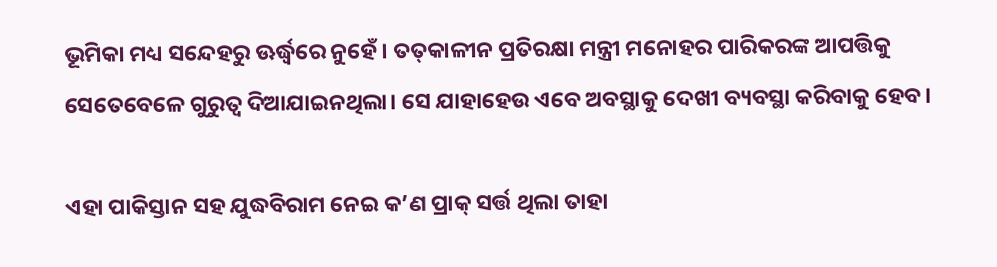ଭୂମିକା ମଧ୍ୟ ସନ୍ଦେହରୁ ଊର୍ଦ୍ଧ୍ବରେ ନୁହେଁ। ତତ୍‌କାଳୀନ ପ୍ରତିରକ୍ଷା ମନ୍ତ୍ରୀ ମନୋହର ପାରିକରଙ୍କ ଆପତ୍ତିକୁ ସେତେବେଳେ ଗୁରୁତ୍ବ ଦିଆଯାଇନଥିଲା। ସେ ଯାହାହେଉ ଏବେ ଅବସ୍ଥାକୁ ଦେଖୀ ବ୍ୟବସ୍ଥା କରିବାକୁ ହେବ।

ଏହା ପାକିସ୍ତାନ ସହ ଯୁଦ୍ଧବିରାମ ନେଇ କ’ଣ ପ୍ରାକ୍‌ ସର୍ତ୍ତ ଥିଲା ତାହା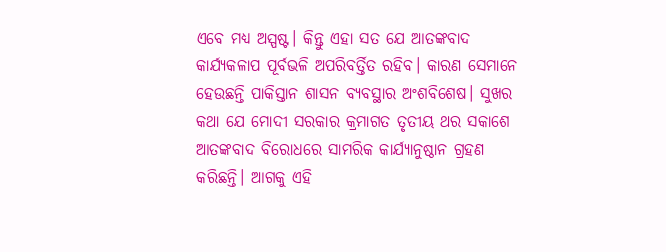ଏବେ ମଧ୍ୟ ଅସ୍ପଷ୍ଟ। କିନ୍ତୁ ଏହା ସତ ଯେ ଆତଙ୍କବାଦ କାର୍ଯ୍ୟକଳାପ ପୂର୍ବଭଳି ଅପରିବର୍ତ୍ତିତ ରହିବ। କାରଣ ସେମାନେ ହେଉଛନ୍ତି ପାକିସ୍ତାନ ଶାସନ ବ୍ୟବସ୍ଥାର ଅଂଶବିଶେଷ। ସୁଖର କଥା ଯେ ମୋଦୀ ସରକାର କ୍ରମାଗତ ତୃତୀୟ ଥର ସକାଶେ ଆତଙ୍କବାଦ ବିରୋଧରେ ସାମରିକ କାର୍ଯ୍ୟାନୁଷ୍ଠାନ ଗ୍ରହଣ କରିଛନ୍ତି। ଆଗକୁ ଏହି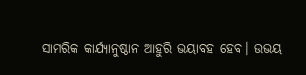ସାମରିକ କାର୍ଯ୍ୟାନୁଷ୍ଠାନ ଆହୁରି ଭୟାବହ ହେବ। ଉଭୟ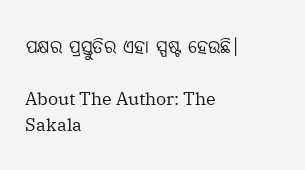ପକ୍ଷର ପ୍ରସ୍ତୁତିର ଏହା ସ୍ପଷ୍ଟ ହେଉଛି।

About The Author: The Sakala